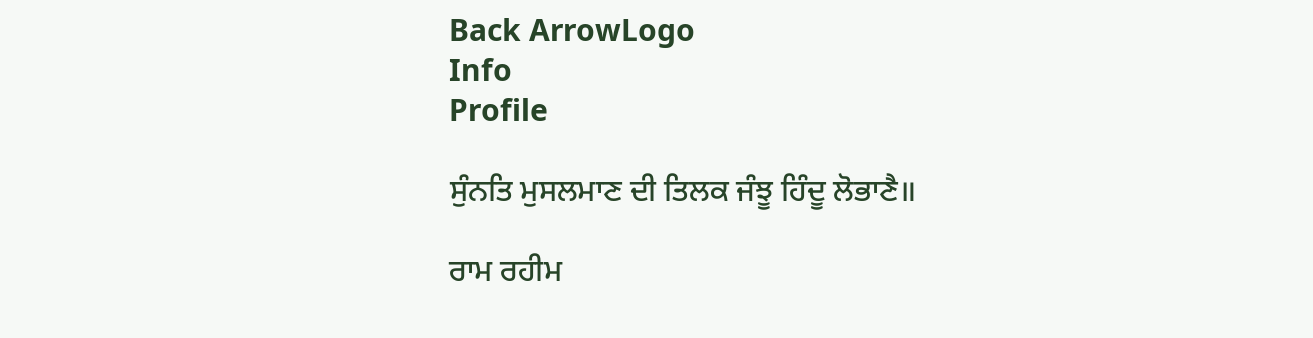Back ArrowLogo
Info
Profile

ਸੁੰਨਤਿ ਮੁਸਲਮਾਣ ਦੀ ਤਿਲਕ ਜੰਝੂ ਹਿੰਦੂ ਲੋਭਾਣੈ॥

ਰਾਮ ਰਹੀਮ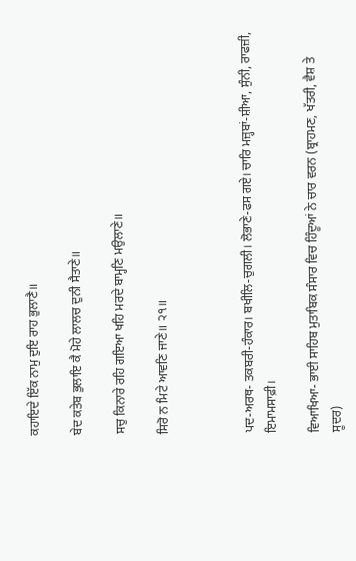ਕਹਾਇਦੇ ਇੱਕ ਨਾਮੁ ਦੁਇ ਰਾਹ ਭੁਲਾਣੈ॥

ਬੇਦ ਕਤੇਬ ਭੁਲਾਇ ਕੈ ਮੋਹੇ ਲਾਲਚ ਦੁਨੀ ਸੈਤਾਣੇ॥

ਸਚੁ ਕਿਨਾਰੇ ਰਹਿ ਗਇਆ ਖਹਿ ਮਰਦੇ ਬਾਮ੍ਹਣਿ ਮਉਲਾਣੇ॥

ਸਿਰੋ ਨ ਮਿਟੇ ਆਵਣਿ ਜਾਣੇ॥ ੨੧॥



ਪਦ-ਅਰਥ- ਤਕਬਰੀ-ਹੰਕਾਰ। ਬਖੀਲਿ-ਚੁਗਲੀ। ਲੋਭਾਣੇ-ਫਸ ਗਏ। ਚਾਰਿ ਮਜ਼੍ਹਬਾਂ-ਸ਼ੀਆ, ਸੁੰਨੀ, ਰਾਫਜ਼ੀ, ਇਮਾਮਸਾਫ਼ੀ।

ਵਿਆਖਿਆ- ਭਾਈ ਸਾਹਿਬ ਮੁਤਾਬਿਕ ਸੰਸਾਰ ਵਿਚ ਹਿੰਦੂਆਂ ਨੇ ਚਾਰ ਵਰਨ (ਬ੍ਰਾਹਮਣ, ਖੱਤਰੀ, ਵੈਸ਼ ਤੇ ਸੂਦਰ)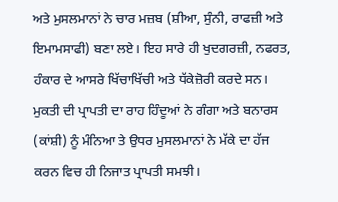ਅਤੇ ਮੁਸਲਮਾਨਾਂ ਨੇ ਚਾਰ ਮਜ਼ਬ (ਸ਼ੀਆ, ਸੁੰਨੀ, ਰਾਫਜ਼ੀ ਅਤੇ ਇਮਾਮਸਾਫੀ) ਬਣਾ ਲਏ। ਇਹ ਸਾਰੇ ਹੀ ਖੁਦਗਰਜ਼ੀ, ਨਫਰਤ, ਹੰਕਾਰ ਦੇ ਆਸਰੇ ਖਿੱਚਾਖਿੱਚੀ ਅਤੇ ਧੱਕੇਜ਼ੋਰੀ ਕਰਦੇ ਸਨ। ਮੁਕਤੀ ਦੀ ਪ੍ਰਾਪਤੀ ਦਾ ਰਾਹ ਹਿੰਦੂਆਂ ਨੇ ਗੰਗਾ ਅਤੇ ਬਨਾਰਸ (ਕਾਂਸ਼ੀ) ਨੂੰ ਮੰਨਿਆ ਤੇ ਉਧਰ ਮੁਸਲਮਾਨਾਂ ਨੇ ਮੱਕੇ ਦਾ ਹੱਜ ਕਰਨ ਵਿਚ ਹੀ ਨਿਜਾਤ ਪ੍ਰਾਪਤੀ ਸਮਝੀ।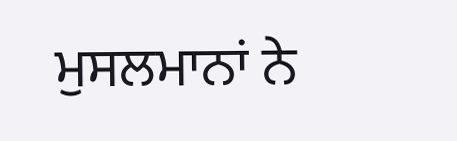ਮੁਸਲਮਾਨਾਂ ਨੇ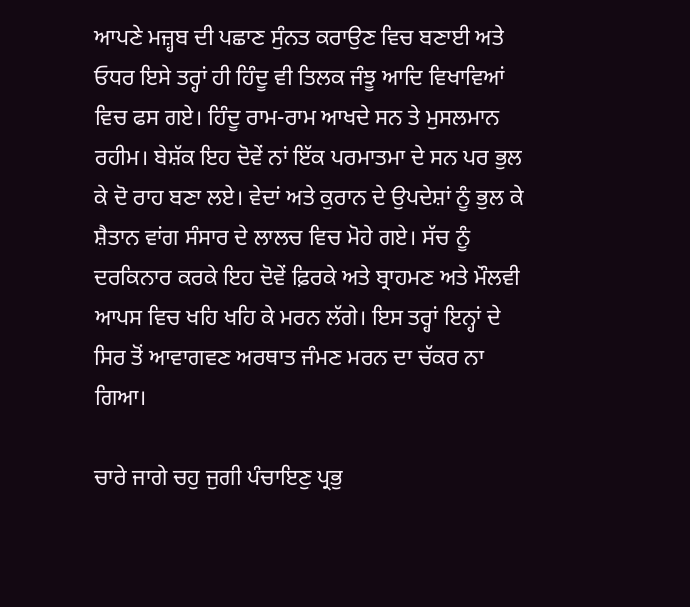ਆਪਣੇ ਮਜ਼੍ਹਬ ਦੀ ਪਛਾਣ ਸੁੰਨਤ ਕਰਾਉਣ ਵਿਚ ਬਣਾਈ ਅਤੇ ਓਧਰ ਇਸੇ ਤਰ੍ਹਾਂ ਹੀ ਹਿੰਦੂ ਵੀ ਤਿਲਕ ਜੰਝੂ ਆਦਿ ਵਿਖਾਵਿਆਂ ਵਿਚ ਫਸ ਗਏ। ਹਿੰਦੂ ਰਾਮ-ਰਾਮ ਆਖਦੇ ਸਨ ਤੇ ਮੁਸਲਮਾਨ ਰਹੀਮ। ਬੇਸ਼ੱਕ ਇਹ ਦੋਵੇਂ ਨਾਂ ਇੱਕ ਪਰਮਾਤਮਾ ਦੇ ਸਨ ਪਰ ਭੁਲ ਕੇ ਦੋ ਰਾਹ ਬਣਾ ਲਏ। ਵੇਦਾਂ ਅਤੇ ਕੁਰਾਨ ਦੇ ਉਪਦੇਸ਼ਾਂ ਨੂੰ ਭੁਲ ਕੇ ਸ਼ੈਤਾਨ ਵਾਂਗ ਸੰਸਾਰ ਦੇ ਲਾਲਚ ਵਿਚ ਮੋਹੇ ਗਏ। ਸੱਚ ਨੂੰ ਦਰਕਿਨਾਰ ਕਰਕੇ ਇਹ ਦੋਵੇਂ ਫ਼ਿਰਕੇ ਅਤੇ ਬ੍ਰਾਹਮਣ ਅਤੇ ਮੌਲਵੀ ਆਪਸ ਵਿਚ ਖਹਿ ਖਹਿ ਕੇ ਮਰਨ ਲੱਗੇ। ਇਸ ਤਰ੍ਹਾਂ ਇਨ੍ਹਾਂ ਦੇ ਸਿਰ ਤੋਂ ਆਵਾਗਵਣ ਅਰਥਾਤ ਜੰਮਣ ਮਰਨ ਦਾ ਚੱਕਰ ਨਾ ਗਿਆ।

ਚਾਰੇ ਜਾਗੇ ਚਹੁ ਜੁਗੀ ਪੰਚਾਇਣੁ ਪ੍ਰਭੁ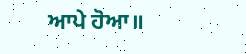ਆਪੇ ਹੋਆ॥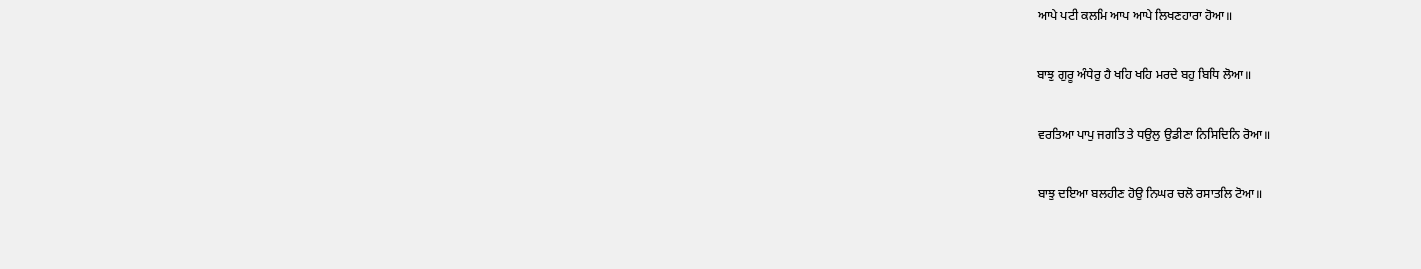ਆਪੇ ਪਟੀ ਕਲਮਿ ਆਪ ਆਪੇ ਲਿਖਣਹਾਰਾ ਹੋਆ॥

ਬਾਝੁ ਗੁਰੂ ਅੰਧੇਰੁ ਹੈ ਖਹਿ ਖਹਿ ਮਰਦੇ ਬਹੁ ਬਿਧਿ ਲੋਆ॥

ਵਰਤਿਆ ਪਾਪੁ ਜਗਤਿ ਤੇ ਧਉਲੁ ਉਡੀਣਾ ਨਿਸਿਦਿਨਿ ਰੋਆ॥

ਬਾਝੁ ਦਇਆ ਬਲਹੀਣ ਹੋਉ ਨਿਘਰ ਚਲੋ ਰਸਾਤਲਿ ਟੋਆ॥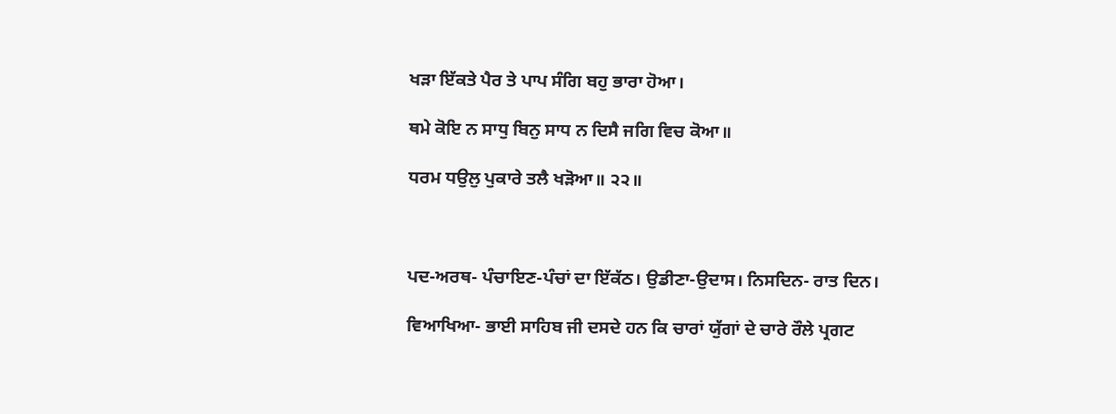ਖੜਾ ਇੱਕਤੇ ਪੈਰ ਤੇ ਪਾਪ ਸੰਗਿ ਬਹੁ ਭਾਰਾ ਹੋਆ।

ਥਮੇ ਕੋਇ ਨ ਸਾਧੁ ਬਿਨੁ ਸਾਧ ਨ ਦਿਸੈ ਜਗਿ ਵਿਚ ਕੋਆ॥

ਧਰਮ ਧਉਲੁ ਪੁਕਾਰੇ ਤਲੈ ਖੜੋਆ॥ ੨੨॥



ਪਦ-ਅਰਥ- ਪੰਚਾਇਣ-ਪੰਚਾਂ ਦਾ ਇੱਕੱਠ। ਉਡੀਣਾ-ਉਦਾਸ। ਨਿਸਦਿਨ- ਰਾਤ ਦਿਨ।

ਵਿਆਖਿਆ- ਭਾਈ ਸਾਹਿਬ ਜੀ ਦਸਦੇ ਹਨ ਕਿ ਚਾਰਾਂ ਯੁੱਗਾਂ ਦੇ ਚਾਰੇ ਰੌਲੇ ਪ੍ਰਗਟ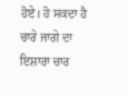ਹੋਏ। ਹੋ ਸਕਦਾ ਹੈ ਚਾਰੇ ਜਾਗੇ ਦਾ ਇਸ਼ਾਰਾ ਚਾਰ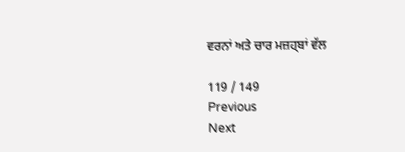ਵਰਨਾਂ ਅਤੇ ਚਾਰ ਮਜ਼ਹ੍ਬਾਂ ਵੱਲ

119 / 149
Previous
Next